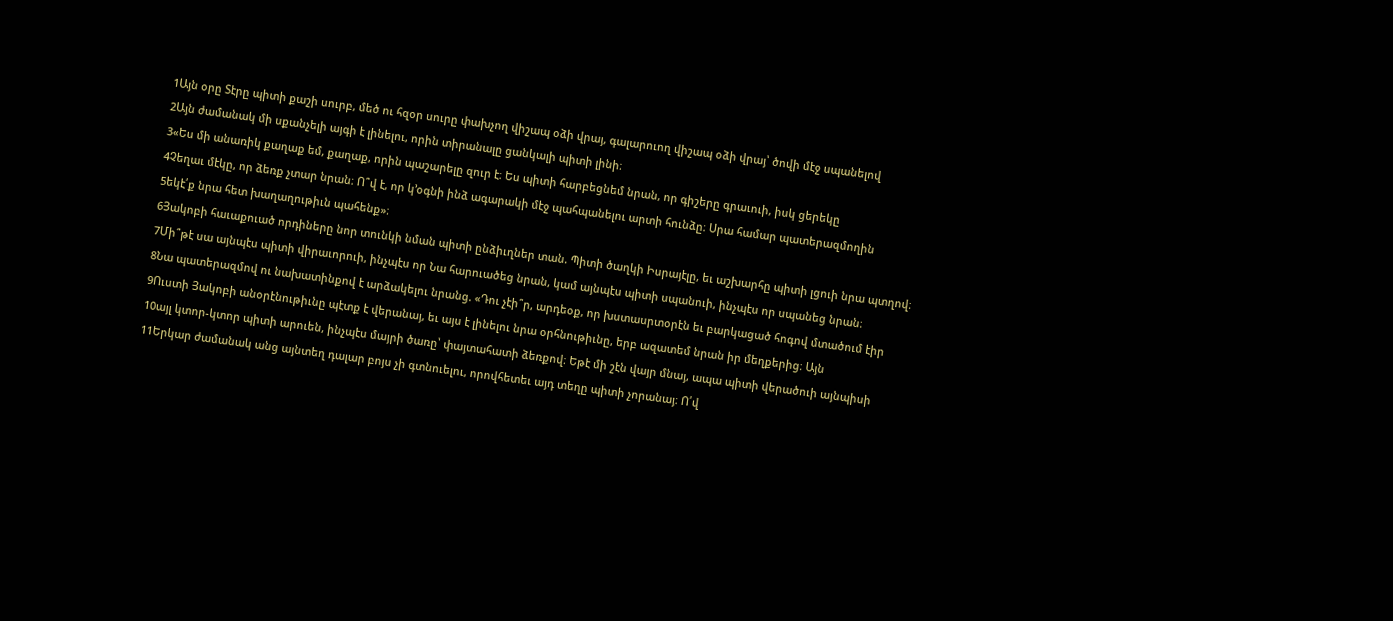1Այն օրը Տէրը պիտի քաշի սուրբ, մեծ ու հզօր սուրը փախչող վիշապ օձի վրայ, գալարուող վիշապ օձի վրայ՝ ծովի մէջ սպանելով
2Այն ժամանակ մի սքանչելի այգի է լինելու, որին տիրանալը ցանկալի պիտի լինի։
3«Ես մի անառիկ քաղաք եմ, քաղաք, որին պաշարելը զուր է։ Ես պիտի հարբեցնեմ նրան, որ գիշերը գրաւուի, իսկ ցերեկը
4Չեղաւ մէկը, որ ձեռք չտար նրան։ Ո՞վ է, որ կ՚օգնի ինձ ագարակի մէջ պահպանելու արտի հունձը։ Սրա համար պատերազմողին
5եկէ՛ք նրա հետ խաղաղութիւն պահենք»։
6Յակոբի հաւաքուած որդիները նոր տունկի նման պիտի ընձիւղներ տան. Պիտի ծաղկի Իսրայէլը, եւ աշխարհը պիտի լցուի նրա պտղով։
7Մի՞թէ սա այնպէս պիտի վիրաւորուի, ինչպէս որ Նա հարուածեց նրան, կամ այնպէս պիտի սպանուի, ինչպէս որ սպանեց նրան։
8Նա պատերազմով ու նախատինքով է արձակելու նրանց. «Դու չէի՞ր, արդեօք, որ խստասրտօրէն եւ բարկացած հոգով մտածում էիր
9Ուստի Յակոբի անօրէնութիւնը պէտք է վերանայ, եւ այս է լինելու նրա օրհնութիւնը, երբ ազատեմ նրան իր մեղքերից։ Այն
10այլ կտոր-կտոր պիտի արուեն, ինչպէս մայրի ծառը՝ փայտահատի ձեռքով։ Եթէ մի շէն վայր մնայ, ապա պիտի վերածուի այնպիսի
11Երկար ժամանակ անց այնտեղ դալար բոյս չի գտնուելու, որովհետեւ այդ տեղը պիտի չորանայ։ Ո՛վ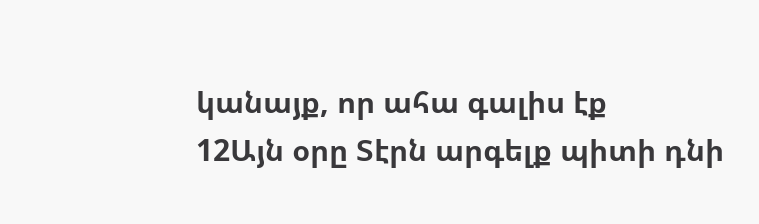կանայք, որ ահա գալիս էք
12Այն օրը Տէրն արգելք պիտի դնի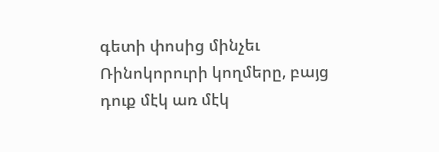գետի փոսից մինչեւ Ռինոկորուրի կողմերը, բայց դուք մէկ առ մէկ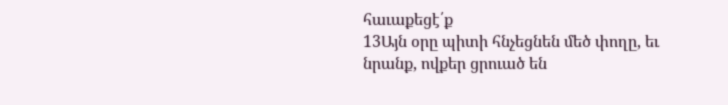հաւաքեցէ՛ք
13Այն օրը պիտի հնչեցնեն մեծ փողը, եւ նրանք, ովքեր ցրուած են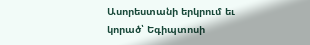Ասորեստանի երկրում եւ կորած՝ Եգիպտոսի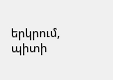երկրում, պիտի